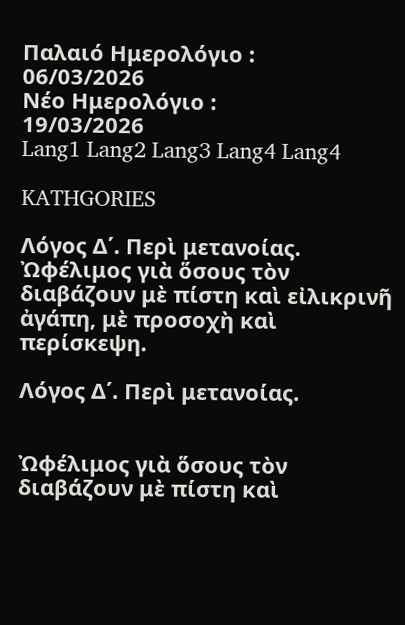Παλαιό Ημερολόγιο :
06/03/2026
Νέο Ημερολόγιο :
19/03/2026
Lang1 Lang2 Lang3 Lang4 Lang4

KATHGORIES

Λόγος Δ΄. Περὶ μετανοίας. Ὠφέλιμος γιὰ ὅσους τὸν διαβάζουν μὲ πίστη καὶ εἰλικρινῆ ἀγάπη, μὲ προσοχὴ καὶ περίσκεψη.

Λόγος Δ΄. Περὶ μετανοίας.


Ὠφέλιμος γιὰ ὅσους τὸν διαβάζουν μὲ πίστη καὶ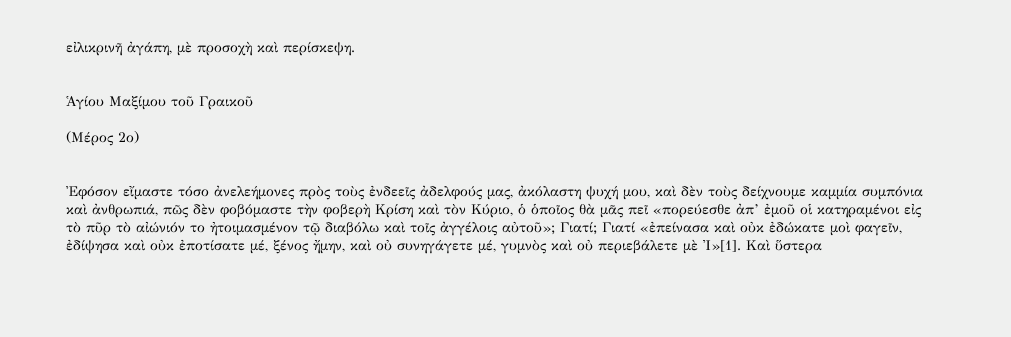εἰλικρινῆ ἀγάπη, μὲ προσοχὴ καὶ περίσκεψη.


Ἁγίου Μαξίμου τοῦ Γραικοῦ

(Μέρος 2ο)


Ἐφόσον εἴμαστε τόσο ἀνελεήμονες πρὸς τοὺς ἐνδεεῖς ἀδελφούς μας, ἀκόλαστη ψυχή μου, καὶ δὲν τοὺς δείχνουμε καμμία συμπόνια καὶ ἀνθρωπιά, πῶς δὲν φοβόμαστε τὴν φοβερὴ Κρίση καὶ τὸν Κύριο, ὁ ὁποῖος θὰ μᾶς πεῖ «πορεύεσθε ἀπ’ ἐμοῦ οἱ κατηραμένοι εἰς τὸ πῦρ τὸ αἰώνιόν το ἠτοιμασμένον τῷ διαβόλω καὶ τοῖς ἀγγέλοις αὐτοῦ»; Γιατί; Γιατί «ἐπείνασα καὶ οὐκ ἐδώκατε μοὶ φαγεῖν, ἐδίψησα καὶ οὐκ ἐποτίσατε μέ, ξένος ἤμην, καὶ οὐ συνηγάγετε μέ, γυμνὸς καὶ οὐ περιεβάλετε μὲ Ἰ»[1]. Καὶ ὕστερα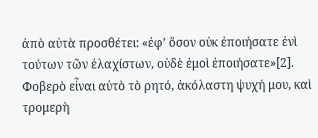ἀπὸ αὐτὰ προσθέτει: «ἐφ’ ὅσον οὐκ ἐποιήσατε ἐνὶ τούτων τῶν ἐλαχίστων, οὐδὲ ἐμοὶ ἐποιήσατε»[2]. Φοβερὸ εἶναι αὐτὸ τὸ ρητό, ἀκόλαστη ψυχή μου, καὶ τρομερὴ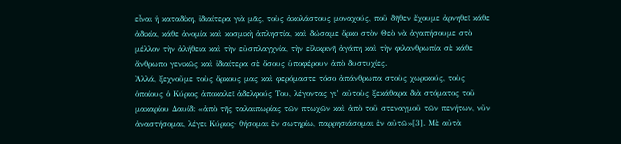εἶναι ἡ καταδίκη, ἰδιαίτερα γιὰ μᾶς, τοὺς ἀκολάστους μοναχούς, ποῦ δῆθεν ἔχουμε ἀρνηθεῖ κάθε ἀδικία, κάθε ἀνομία καὶ κοσμικὴ ἀπληστία, καὶ δώσαμε ὅρκο στὸν Θεὸ νὰ ἀγαπήσουμε στὸ μέλλον τὴν ἀλήθεια καὶ τὴν εὐσπλαγχνία, τὴν εἰλικρινῆ ἀγάπη καὶ τὴν φιλανθρωπία σὲ κάθε ἄνθρωπο γενικῶς καὶ ἰδιαίτερα σὲ ὅσους ὑποφέρουν ἀπὸ δυστυχίες.
Ἀλλά, ξεχνοῦμε τοὺς ὅρκους μας καὶ φερόμαστε τόσο ἀπάνθρωπα στοὺς χωρικούς, τοὺς ὁποίους ὁ Κύριος ἀποκαλεῖ ἀδελφούς Του, λέγοντας γι’ αὐτοὺς ξεκάθαρα διὰ στόματος τοῦ μακαρίου Δαυίδ: «ἀπὸ τῆς ταλαιπωρίας τῶν πτωχῶν καὶ ἀπὸ τοῦ στεναγμοῦ τῶν πενήτων, νῦν ἀναστήσομαι, λέγει Κύριος· θήσομαι ἐν σωτηρίω, παρρησιάσομαι ἐν αὐτῶ»[3]. Μὲ αὐτὰ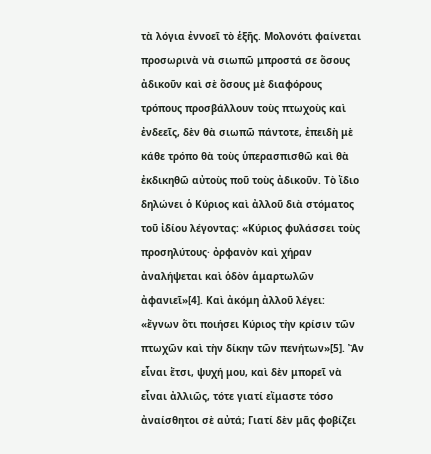τὰ λόγια ἐννοεῖ τὸ ἑξῆς. Μολονότι φαίνεται προσωρινὰ νὰ σιωπῶ μπροστά σε ὅσους ἀδικοῦν καὶ σὲ ὅσους μὲ διαφόρους τρόπους προσβάλλουν τοὺς πτωχοὺς καὶ ἐνδεεῖς, δὲν θὰ σιωπῶ πάντοτε, ἐπειδὴ μὲ κάθε τρόπο θὰ τοὺς ὑπερασπισθῶ καὶ θὰ ἐκδικηθῶ αὐτοὺς ποῦ τοὺς ἀδικοῦν. Τὸ ἴδιο δηλώνει ὁ Κύριος καὶ ἀλλοῦ διὰ στόματος τοῦ ἰδίου λέγοντας: «Κύριος φυλάσσει τοὺς προσηλύτους· ὀρφανὸν καὶ χήραν ἀναλήψεται καὶ ὁδὸν ἁμαρτωλῶν ἀφανιεῖ»[4]. Καὶ ἀκόμη ἀλλοῦ λέγει: «ἔγνων ὅτι ποιήσει Κύριος τὴν κρίσιν τῶν πτωχῶν καὶ τὴν δίκην τῶν πενήτων»[5]. Ἂν εἶναι ἔτσι, ψυχή μου, καὶ δὲν μπορεῖ νὰ εἶναι ἀλλιῶς, τότε γιατί εἴμαστε τόσο ἀναίσθητοι σὲ αὐτά; Γιατί δὲν μᾶς φοβίζει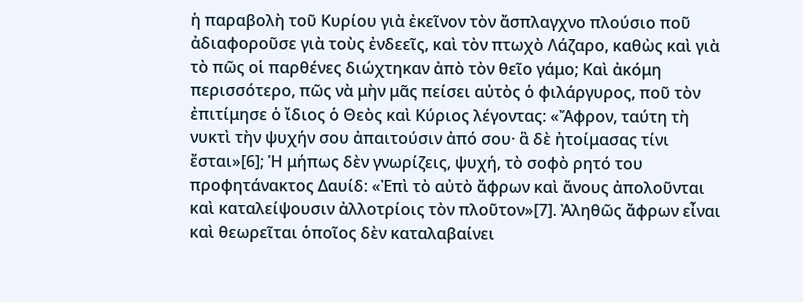ἡ παραβολὴ τοῦ Κυρίου γιὰ ἐκεῖνον τὸν ἄσπλαγχνο πλούσιο ποῦ ἀδιαφοροῦσε γιὰ τοὺς ἐνδεεῖς, καὶ τὸν πτωχὸ Λάζαρο, καθὼς καὶ γιὰ τὸ πῶς οἱ παρθένες διώχτηκαν ἀπὸ τὸν θεῖο γάμο; Καὶ ἀκόμη περισσότερο, πῶς νὰ μὴν μᾶς πείσει αὐτὸς ὁ φιλάργυρος, ποῦ τὸν ἐπιτίμησε ὁ ἴδιος ὁ Θεὸς καὶ Κύριος λέγοντας: «Ἄφρον, ταύτη τὴ νυκτὶ τὴν ψυχήν σου ἀπαιτούσιν ἀπό σου· ἃ δὲ ἠτοίμασας τίνι ἔσται»[6]; Ἡ μήπως δὲν γνωρίζεις, ψυχή, τὸ σοφὸ ρητό του προφητάνακτος Δαυίδ: «Ἐπὶ τὸ αὐτὸ ἄφρων καὶ ἄνους ἀπολοῦνται καὶ καταλείψουσιν ἀλλοτρίοις τὸν πλοῦτον»[7]. Ἀληθῶς ἄφρων εἶναι καὶ θεωρεῖται ὁποῖος δὲν καταλαβαίνει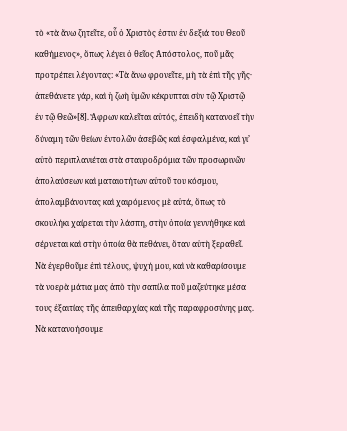τὸ «τὰ ἄνω ζητεῖτε, οὗ ὁ Χριστὸς ἐστιν ἐν δεξιά του Θεοῦ καθήμενος», ὅπως λέγει ὁ θεῖος Ἀπόστολος, ποῦ μᾶς προτρέπει λέγοντας: «Τὰ ἄνω φρονεῖτε, μὴ τὰ ἐπὶ τῆς γῆς· ἀπεθάνετε γάρ, καὶ ἡ ζωὴ ὑμῶν κέκρυπται σὺν τῷ Χριστῷ ἐν τῷ Θεῶ»[8]. Ἄφρων καλεῖται αὐτός, ἐπειδὴ κατανοεῖ τὴν δύναμη τῶν θείων ἐντολῶν ἀσεβῶς καὶ ἐσφαλμένα, καὶ γι’ αὐτὸ περιπλανιέται στὰ σταυροδρόμια τῶν προσωρινῶν ἀπολαύσεων καὶ ματαιοτήτων αὐτοῦ του κόσμου, ἀπολαμβάνοντας καὶ χαιρόμενος μὲ αὐτά, ὅπως τὸ σκουλήκι χαίρεται τὴν λάσπη, στὴν ὁποία γεννήθηκε καὶ σέρνεται καὶ στὴν ὁποία θὰ πεθάνει, ὅταν αὐτὴ ξεραθεῖ.
Νὰ ἐγερθοῦμε ἐπὶ τέλους, ψυχή μου, καὶ νὰ καθαρίσουμε τὰ νοερὰ μάτια μας ἀπὸ τὴν σαπίλα ποῦ μαζεύτηκε μέσα τους ἐξαιτίας τῆς ἀπειθαρχίας καὶ τῆς παραφροσύνης μας. Νὰ κατανοήσουμε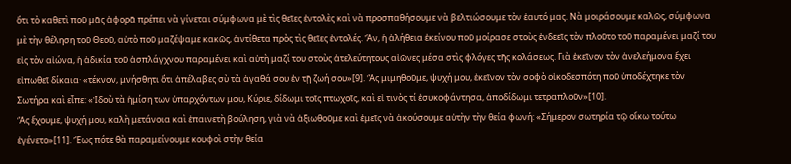ὅτι τὸ καθετὶ ποῦ μᾶς ἀφορᾶ πρέπει νὰ γίνεται σύμφωνα μὲ τὶς θεῖες ἐντολὲς καὶ νὰ προσπαθήσουμε νὰ βελτιώσουμε τὸν ἑαυτό μας. Νὰ μοιράσουμε καλῶς, σύμφωνα μὲ τὴν θέληση τοῦ Θεοῦ, αὐτὸ ποῦ μαζέψαμε κακῶς, ἀντίθετα πρὸς τὶς θεῖες ἐντολές. Ἄν, ἡ ἀλήθεια ἐκείνου ποῦ μοίρασε στοὺς ἐνδεεῖς τὸν πλοῦτο τοῦ παραμένει μαζί του εἰς τὸν αἰώνα, ἡ ἀδικία τοῦ ἀσπλάγχνου παραμένει καὶ αὐτὴ μαζί του στοὺς ἀτελεύτητους αἰῶνες μέσα στὶς φλόγες τῆς κολάσεως. Γιὰ ἐκεῖνον τὸν ἀνελεήμονα ἔχει εἰπωθεῖ δίκαια· «τέκνον, μνήσθητι ὅτι ἀπέλαβες σὺ τὰ ἀγαθά σου ἐν τῇ ζωή σου»[9]. Ἃς μιμηθοῦμε, ψυχή μου, ἐκεῖνον τὸν σοφὸ οἰκοδεσπότη ποῦ ὑποδέχτηκε τὸν Σωτήρα καὶ εἶπε: «Ἰδοὺ τὰ ἡμίση των ὑπαρχόντων μου, Κύριε, δίδωμι τοῖς πτωχοῖς, καὶ εἰ τινὸς τί ἐσυκοφάντησα, ἀποδίδωμι τετραπλοῦν»[10].
Ἃς ἔχουμε, ψυχή μου, καλὴ μετάνοια καὶ ἐπαινετὴ βούληση, γιὰ νὰ ἀξιωθοῦμε καὶ ἐμεῖς νὰ ἀκούσουμε αὐτὴν τὴν θεία φωνή: «Σήμερον σωτηρία τῷ οἴκω τούτω ἐγένετο»[11]. Ἕως πότε θὰ παραμείνουμε κουφοὶ στὴν θεία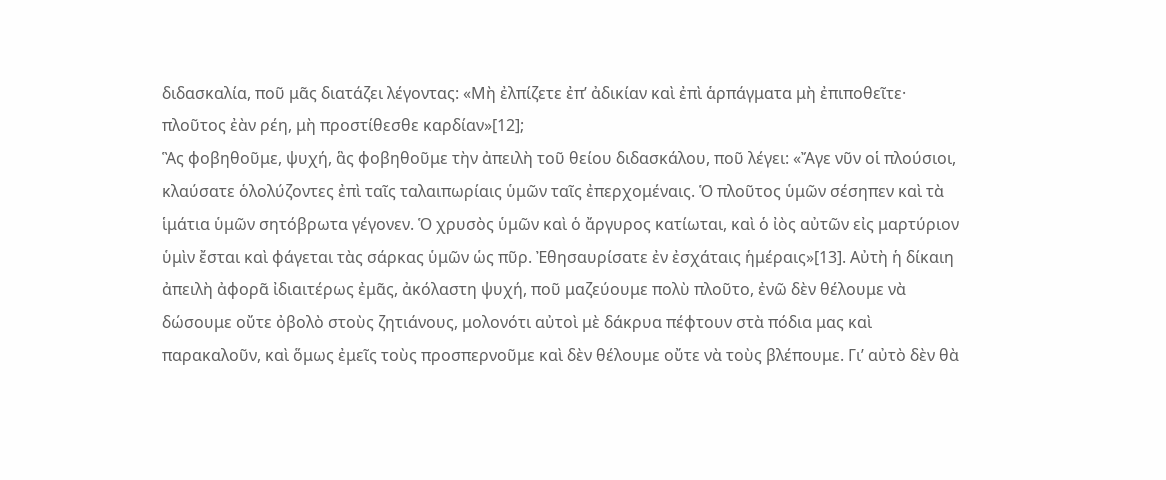διδασκαλία, ποῦ μᾶς διατάζει λέγοντας: «Μὴ ἐλπίζετε ἐπ’ ἀδικίαν καὶ ἐπὶ ἁρπάγματα μὴ ἐπιποθεῖτε· πλοῦτος ἐὰν ρέη, μὴ προστίθεσθε καρδίαν»[12];
Ἃς φοβηθοῦμε, ψυχή, ἃς φοβηθοῦμε τὴν ἀπειλὴ τοῦ θείου διδασκάλου, ποῦ λέγει: «Ἄγε νῦν οἱ πλούσιοι, κλαύσατε ὁλολύζοντες ἐπὶ ταῖς ταλαιπωρίαις ὑμῶν ταῖς ἐπερχομέναις. Ὁ πλοῦτος ὑμῶν σέσηπεν καὶ τὰ ἱμάτια ὑμῶν σητόβρωτα γέγονεν. Ὁ χρυσὸς ὑμῶν καὶ ὁ ἄργυρος κατίωται, καὶ ὁ ἰὸς αὐτῶν εἰς μαρτύριον ὑμὶν ἔσται καὶ φάγεται τὰς σάρκας ὑμῶν ὡς πῦρ. Ἐθησαυρίσατε ἐν ἐσχάταις ἡμέραις»[13]. Αὐτὴ ἡ δίκαιη ἀπειλὴ ἀφορᾶ ἰδιαιτέρως ἐμᾶς, ἀκόλαστη ψυχή, ποῦ μαζεύουμε πολὺ πλοῦτο, ἐνῶ δὲν θέλουμε νὰ δώσουμε οὔτε ὀβολὸ στοὺς ζητιάνους, μολονότι αὐτοὶ μὲ δάκρυα πέφτουν στὰ πόδια μας καὶ παρακαλοῦν, καὶ ὅμως ἐμεῖς τοὺς προσπερνοῦμε καὶ δὲν θέλουμε οὔτε νὰ τοὺς βλέπουμε. Γι’ αὐτὸ δὲν θὰ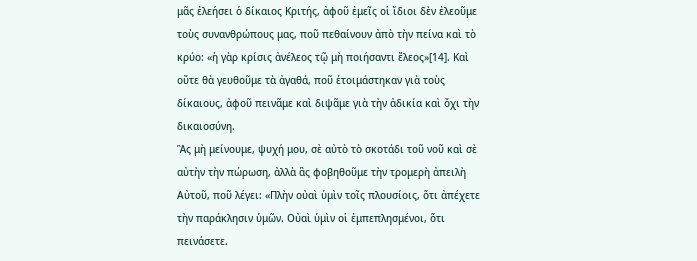μᾶς ἐλεήσει ὁ δίκαιος Κριτής, ἀφοῦ ἐμεῖς οἱ ἴδιοι δὲν ἐλεοῦμε τοὺς συνανθρώπους μας, ποῦ πεθαίνουν ἀπὸ τὴν πείνα καὶ τὸ κρύο: «ἡ γὰρ κρίσις ἀνέλεος τῷ μὴ ποιήσαντι ἔλεος»[14]. Καὶ οὔτε θὰ γευθοῦμε τὰ ἀγαθά, ποῦ ἑτοιμάστηκαν γιὰ τοὺς δίκαιους, ἀφοῦ πεινᾶμε καὶ διψᾶμε γιὰ τὴν ἀδικία καὶ ὄχι τὴν δικαιοσύνη.
Ἃς μὴ μείνουμε, ψυχή μου, σὲ αὐτὸ τὸ σκοτάδι τοῦ νοῦ καὶ σὲ αὐτὴν τὴν πώρωση, ἀλλὰ ἃς φοβηθοῦμε τὴν τρομερὴ ἀπειλὴ Αὐτοῦ, ποῦ λέγει: «Πλὴν οὐαὶ ὑμὶν τοῖς πλουσίοις, ὅτι ἀπέχετε τὴν παράκλησιν ὑμῶν. Οὐαὶ ὑμὶν οἱ ἐμπεπλησμένοι, ὅτι πεινάσετε.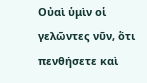Οὐαὶ ὑμὶν οἱ γελῶντες νῦν, ὅτι πενθήσετε καὶ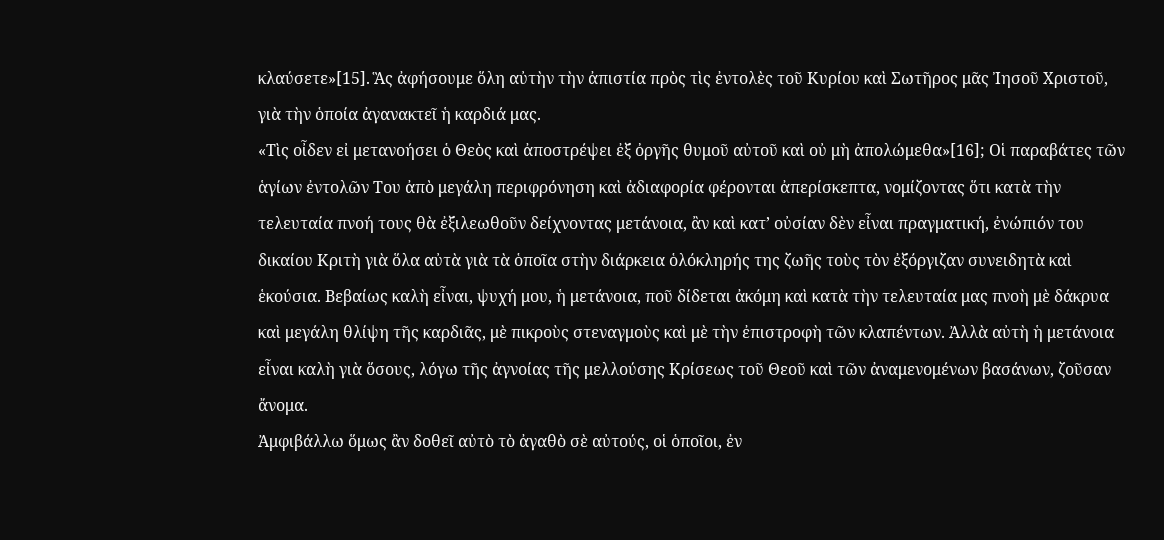κλαύσετε»[15]. Ἃς ἀφήσουμε ὅλη αὐτὴν τὴν ἀπιστία πρὸς τὶς ἐντολὲς τοῦ Κυρίου καὶ Σωτῆρος μᾶς Ἰησοῦ Χριστοῦ, γιὰ τὴν ὁποία ἀγανακτεῖ ἡ καρδιά μας.
«Τὶς οἶδεν εἰ μετανοήσει ὁ Θεὸς καὶ ἀποστρέψει ἐξ ὀργῆς θυμοῦ αὐτοῦ καὶ οὐ μὴ ἀπολώμεθα»[16]; Οἱ παραβάτες τῶν ἁγίων ἐντολῶν Του ἀπὸ μεγάλη περιφρόνηση καὶ ἀδιαφορία φέρονται ἀπερίσκεπτα, νομίζοντας ὅτι κατὰ τὴν τελευταία πνοή τους θὰ ἐξιλεωθοῦν δείχνοντας μετάνοια, ἂν καὶ κατ’ οὐσίαν δὲν εἶναι πραγματική, ἐνώπιόν του δικαίου Κριτὴ γιὰ ὅλα αὐτὰ γιὰ τὰ ὁποῖα στὴν διάρκεια ὁλόκληρής της ζωῆς τοὺς τὸν ἐξόργιζαν συνειδητὰ καὶ ἑκούσια. Βεβαίως καλὴ εἶναι, ψυχή μου, ἡ μετάνοια, ποῦ δίδεται ἀκόμη καὶ κατὰ τὴν τελευταία μας πνοὴ μὲ δάκρυα καὶ μεγάλη θλίψη τῆς καρδιᾶς, μὲ πικροὺς στεναγμοὺς καὶ μὲ τὴν ἐπιστροφὴ τῶν κλαπέντων. Ἀλλὰ αὐτὴ ἡ μετάνοια εἶναι καλὴ γιὰ ὅσους, λόγω τῆς ἀγνοίας τῆς μελλούσης Κρίσεως τοῦ Θεοῦ καὶ τῶν ἀναμενομένων βασάνων, ζοῦσαν ἄνομα.
Ἀμφιβάλλω ὅμως ἂν δοθεῖ αὐτὸ τὸ ἀγαθὸ σὲ αὐτούς, οἱ ὁποῖοι, ἐν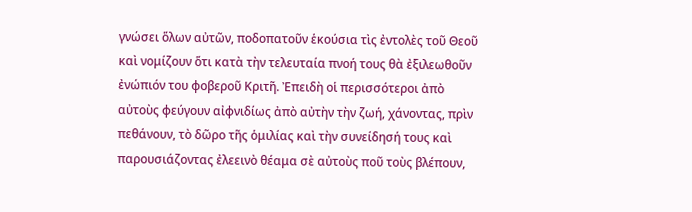γνώσει ὅλων αὐτῶν, ποδοπατοῦν ἑκούσια τὶς ἐντολὲς τοῦ Θεοῦ καὶ νομίζουν ὅτι κατὰ τὴν τελευταία πνοή τους θὰ ἐξιλεωθοῦν ἐνώπιόν του φοβεροῦ Κριτῆ. Ἐπειδὴ οἱ περισσότεροι ἀπὸ αὐτοὺς φεύγουν αἰφνιδίως ἀπὸ αὐτὴν τὴν ζωή, χάνοντας, πρὶν πεθάνουν, τὸ δῶρο τῆς ὁμιλίας καὶ τὴν συνείδησή τους καὶ παρουσιάζοντας ἐλεεινὸ θέαμα σὲ αὐτοὺς ποῦ τοὺς βλέπουν,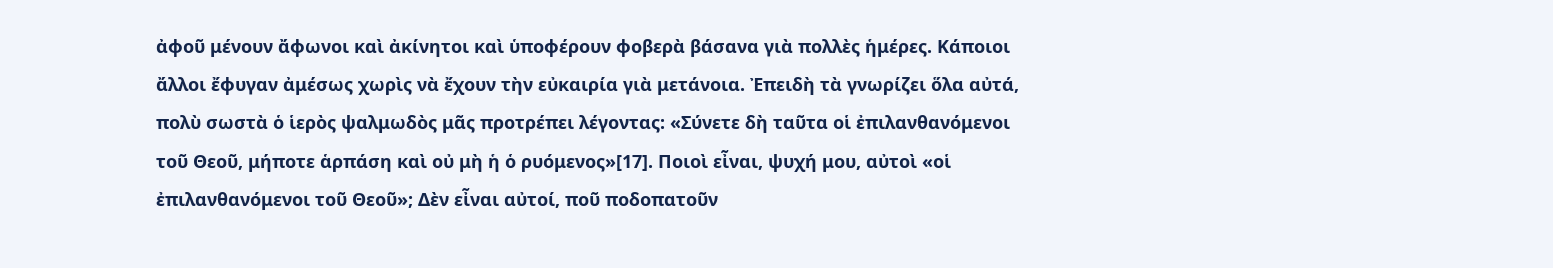ἀφοῦ μένουν ἄφωνοι καὶ ἀκίνητοι καὶ ὑποφέρουν φοβερὰ βάσανα γιὰ πολλὲς ἡμέρες. Κάποιοι ἄλλοι ἔφυγαν ἀμέσως χωρὶς νὰ ἔχουν τὴν εὐκαιρία γιὰ μετάνοια. Ἐπειδὴ τὰ γνωρίζει ὅλα αὐτά, πολὺ σωστὰ ὁ ἱερὸς ψαλμωδὸς μᾶς προτρέπει λέγοντας: «Σύνετε δὴ ταῦτα οἱ ἐπιλανθανόμενοι τοῦ Θεοῦ, μήποτε ἁρπάση καὶ οὐ μὴ ἡ ὁ ρυόμενος»[17]. Ποιοὶ εἶναι, ψυχή μου, αὐτοὶ «οἱ ἐπιλανθανόμενοι τοῦ Θεοῦ»; Δὲν εἶναι αὐτοί, ποῦ ποδοπατοῦν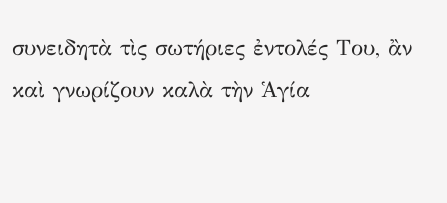συνειδητὰ τὶς σωτήριες ἐντολές Του, ἂν καὶ γνωρίζουν καλὰ τὴν Ἁγία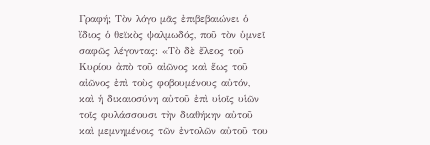Γραφή; Τὸν λόγο μᾶς ἐπιβεβαιώνει ὁ ἴδιος ὁ θεϊκὸς ψαλμωδός, ποῦ τὸν ὑμνεῖ σαφῶς λέγοντας: «Τὸ δὲ ἔλεος τοῦ Κυρίου ἀπὸ τοῦ αἰῶνος καὶ ἕως τοῦ αἰῶνος ἐπὶ τοὺς φοβουμένους αὐτόν, καὶ ἡ δικαιοσύνη αὐτοῦ ἐπὶ υἱοῖς υἱῶν τοῖς φυλάσσουσι τὴν διαθήκην αὐτοῦ καὶ μεμνημένοις τῶν ἐντολῶν αὐτοῦ του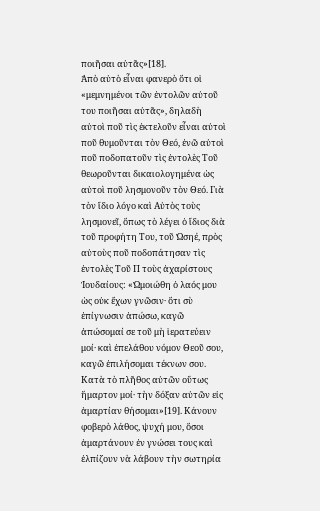ποιῆσαι αὐτᾶς»[18].
Ἀπὸ αὐτὸ εἶναι φανερὸ ὅτι οἱ «μεμνημένοι τῶν ἐντολῶν αὐτοῦ του ποιῆσαι αὐτᾶς», δηλαδὴ αὐτοὶ ποῦ τὶς ἐκτελοῦν εἶναι αὐτοὶ ποῦ θυμοῦνται τὸν Θεό, ἐνῶ αὐτοὶ ποῦ ποδοπατοῦν τὶς ἐντολὲς Τοῦ θεωροῦνται δικαιολογημένα ὡς αὐτοὶ ποῦ λησμονοῦν τὸν Θεό. Γιὰ τὸν ἴδιο λόγο καὶ Αὐτὸς τοὺς λησμονεῖ, ὅπως τὸ λέγει ὁ ἴδιος διὰ τοῦ προφήτη Του, τοῦ Ὠσηέ, πρὸς αὐτοὺς ποῦ ποδοπάτησαν τὶς ἐντολὲς Τοῦ Π τοὺς ἀχαρίστους Ἰουδαίους: «Ὠμοιώθη ὁ λαός μου ὡς οὐκ ἔχων γνῶσιν· ὅτι σὺ ἐπίγνωσιν ἀπώσω, καγῶ ἀπώσομαί σε τοῦ μὴ ἱερατεύειν μοί· καὶ ἐπελάθου νόμον Θεοῦ σου, καγῶ ἐπιλήσομαι τέκνων σου. Κατὰ τὸ πλῆθος αὐτῶν οὕτως ἥμαρτον μοί· τὴν δόξαν αὐτῶν εἰς ἁμαρτίαν θήσομαι»[19]. Κάνουν φοβερὸ λάθος, ψυχή μου, ὅσοι ἁμαρτάνουν ἐν γνώσει τους καὶ ἐλπίζουν νὰ λάβουν τὴν σωτηρία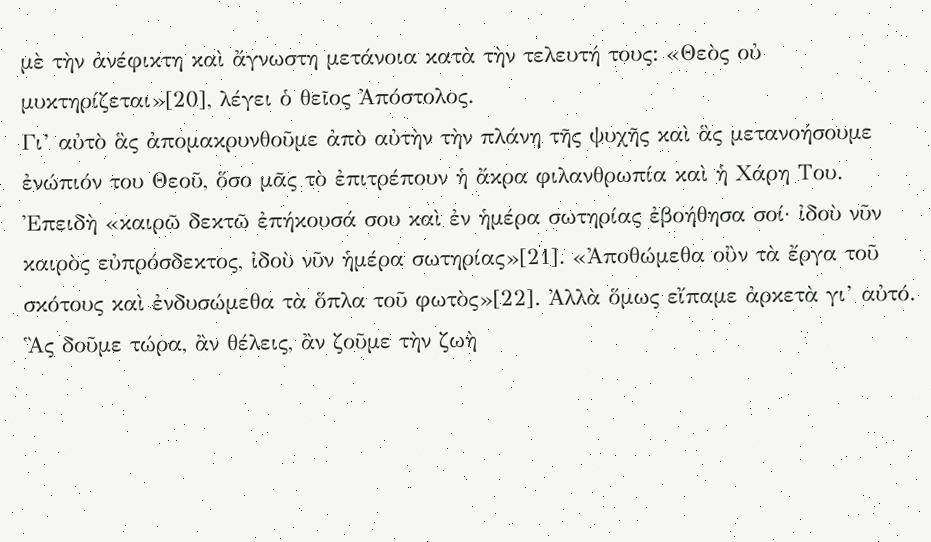μὲ τὴν ἀνέφικτη καὶ ἄγνωστη μετάνοια κατὰ τὴν τελευτή τους: «Θεὸς οὐ μυκτηρίζεται»[20], λέγει ὁ θεῖος Ἀπόστολος.
Γι’ αὐτὸ ἃς ἀπομακρυνθοῦμε ἀπὸ αὐτὴν τὴν πλάνη τῆς ψυχῆς καὶ ἃς μετανοήσουμε ἐνώπιόν του Θεοῦ, ὅσο μᾶς τὸ ἐπιτρέπουν ἡ ἄκρα φιλανθρωπία καὶ ἡ Χάρη Του. Ἐπειδὴ «καιρῶ δεκτῶ ἐπήκουσά σου καὶ ἐν ἡμέρα σωτηρίας ἐβοήθησα σοί· ἰδοὺ νῦν καιρὸς εὐπρόσδεκτος, ἰδοὺ νῦν ἡμέρα σωτηρίας»[21]. «Ἀποθώμεθα οὒν τὰ ἔργα τοῦ σκότους καὶ ἐνδυσώμεθα τὰ ὅπλα τοῦ φωτὸς»[22]. Ἀλλὰ ὅμως εἴπαμε ἀρκετὰ γι’ αὐτό.
Ἃς δοῦμε τώρα, ἂν θέλεις, ἂν ζοῦμε τὴν ζωὴ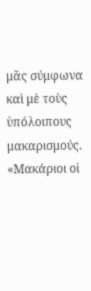μᾶς σύμφωνα καὶ μὲ τοὺς ὑπόλοιπους μακαρισμούς. «Μακάριοι οἱ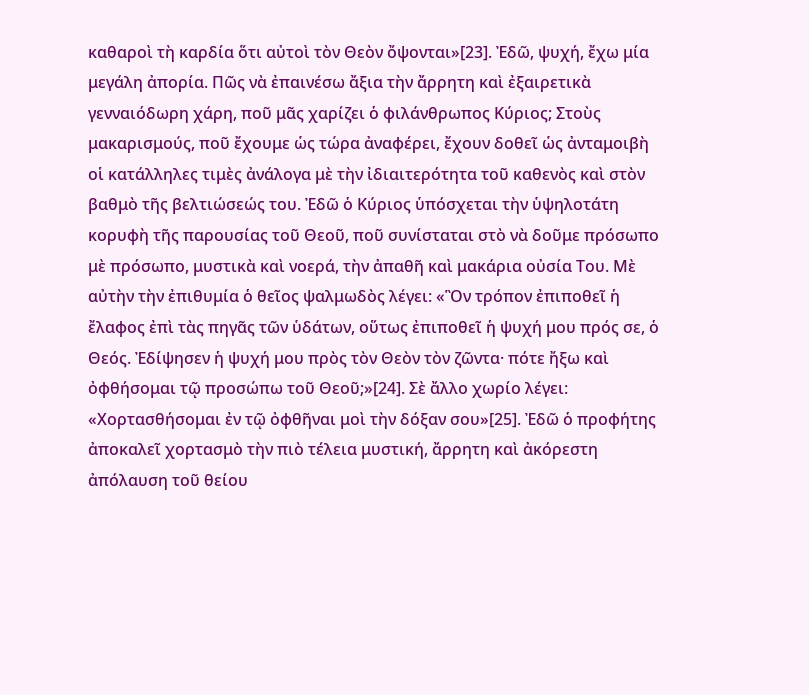καθαροὶ τὴ καρδία ὅτι αὐτοὶ τὸν Θεὸν ὄψονται»[23]. Ἐδῶ, ψυχή, ἔχω μία μεγάλη ἀπορία. Πῶς νὰ ἐπαινέσω ἄξια τὴν ἄρρητη καὶ ἐξαιρετικὰ γενναιόδωρη χάρη, ποῦ μᾶς χαρίζει ὁ φιλάνθρωπος Κύριος; Στοὺς μακαρισμούς, ποῦ ἔχουμε ὡς τώρα ἀναφέρει, ἔχουν δοθεῖ ὡς ἀνταμοιβὴ οἱ κατάλληλες τιμὲς ἀνάλογα μὲ τὴν ἰδιαιτερότητα τοῦ καθενὸς καὶ στὸν βαθμὸ τῆς βελτιώσεώς του. Ἐδῶ ὁ Κύριος ὑπόσχεται τὴν ὑψηλοτάτη κορυφὴ τῆς παρουσίας τοῦ Θεοῦ, ποῦ συνίσταται στὸ νὰ δοῦμε πρόσωπο μὲ πρόσωπο, μυστικὰ καὶ νοερά, τὴν ἀπαθῆ καὶ μακάρια οὐσία Του. Μὲ αὐτὴν τὴν ἐπιθυμία ὁ θεῖος ψαλμωδὸς λέγει: «Ὃν τρόπον ἐπιποθεῖ ἡ ἔλαφος ἐπὶ τὰς πηγᾶς τῶν ὑδάτων, οὕτως ἐπιποθεῖ ἡ ψυχή μου πρός σε, ὁ Θεός. Ἐδίψησεν ἡ ψυχή μου πρὸς τὸν Θεὸν τὸν ζῶντα· πότε ἤξω καὶ ὀφθήσομαι τῷ προσώπω τοῦ Θεοῦ;»[24]. Σὲ ἄλλο χωρίο λέγει: «Χορτασθήσομαι ἐν τῷ ὀφθῆναι μοὶ τὴν δόξαν σου»[25]. Ἐδῶ ὁ προφήτης ἀποκαλεῖ χορτασμὸ τὴν πιὸ τέλεια μυστική, ἄρρητη καὶ ἀκόρεστη ἀπόλαυση τοῦ θείου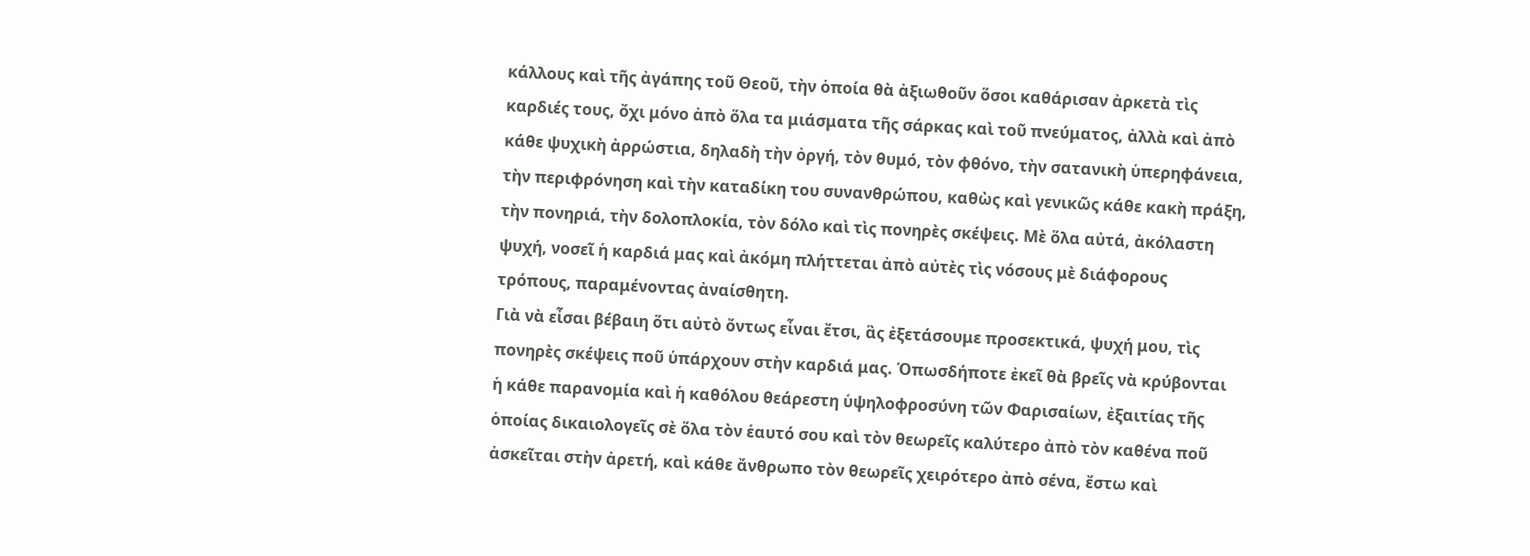κάλλους καὶ τῆς ἀγάπης τοῦ Θεοῦ, τὴν ὁποία θὰ ἀξιωθοῦν ὅσοι καθάρισαν ἀρκετὰ τὶς καρδιές τους, ὄχι μόνο ἀπὸ ὅλα τα μιάσματα τῆς σάρκας καὶ τοῦ πνεύματος, ἀλλὰ καὶ ἀπὸ κάθε ψυχικὴ ἀρρώστια, δηλαδὴ τὴν ὀργή, τὸν θυμό, τὸν φθόνο, τὴν σατανικὴ ὑπερηφάνεια, τὴν περιφρόνηση καὶ τὴν καταδίκη του συνανθρώπου, καθὼς καὶ γενικῶς κάθε κακὴ πράξη, τὴν πονηριά, τὴν δολοπλοκία, τὸν δόλο καὶ τὶς πονηρὲς σκέψεις. Μὲ ὅλα αὐτά, ἀκόλαστη ψυχή, νοσεῖ ἡ καρδιά μας καὶ ἀκόμη πλήττεται ἀπὸ αὐτὲς τὶς νόσους μὲ διάφορους τρόπους, παραμένοντας ἀναίσθητη.
Γιὰ νὰ εἶσαι βέβαιη ὅτι αὐτὸ ὄντως εἶναι ἔτσι, ἃς ἐξετάσουμε προσεκτικά, ψυχή μου, τὶς πονηρὲς σκέψεις ποῦ ὑπάρχουν στὴν καρδιά μας. Ὁπωσδήποτε ἐκεῖ θὰ βρεῖς νὰ κρύβονται ἡ κάθε παρανομία καὶ ἡ καθόλου θεάρεστη ὑψηλοφροσύνη τῶν Φαρισαίων, ἐξαιτίας τῆς ὁποίας δικαιολογεῖς σὲ ὅλα τὸν ἑαυτό σου καὶ τὸν θεωρεῖς καλύτερο ἀπὸ τὸν καθένα ποῦ ἀσκεῖται στὴν ἀρετή, καὶ κάθε ἄνθρωπο τὸν θεωρεῖς χειρότερο ἀπὸ σένα, ἔστω καὶ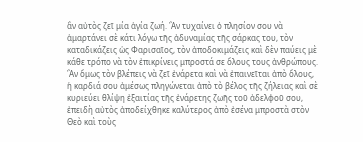ἂν αὐτὸς ζεῖ μία ἁγία ζωή. Ἂν τυχαίνει ὁ πλησίον σου νὰ ἁμαρτάνει σὲ κάτι λόγω τῆς ἀδυναμίας τῆς σάρκας του, τὸν καταδικάζεις ὡς Φαρισαῖος, τὸν ἀποδοκιμάζεις καὶ δὲν παύεις μὲ κάθε τρόπο νὰ τὸν ἐπικρίνεις μπροστά σε ὅλους τους ἀνθρώπους. Ἂν ὅμως τὸν βλέπεις νὰ ζεῖ ἐνάρετα καὶ νὰ ἐπαινεῖται ἀπὸ ὅλους, ἡ καρδιά σου ἀμέσως πληγώνεται ἀπὸ τὸ βέλος τῆς ζήλειας καὶ σὲ κυριεύει θλίψη ἐξαιτίας τῆς ἐνάρετης ζωῆς τοῦ ἀδελφοῦ σου, ἐπειδὴ αὐτὸς ἀποδείχθηκε καλύτερος ἀπὸ ἐσένα μπροστὰ στὸν Θεὸ καὶ τοὺς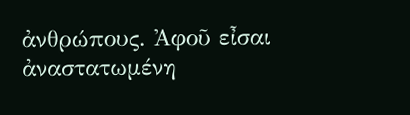ἀνθρώπους. Ἀφοῦ εἶσαι ἀναστατωμένη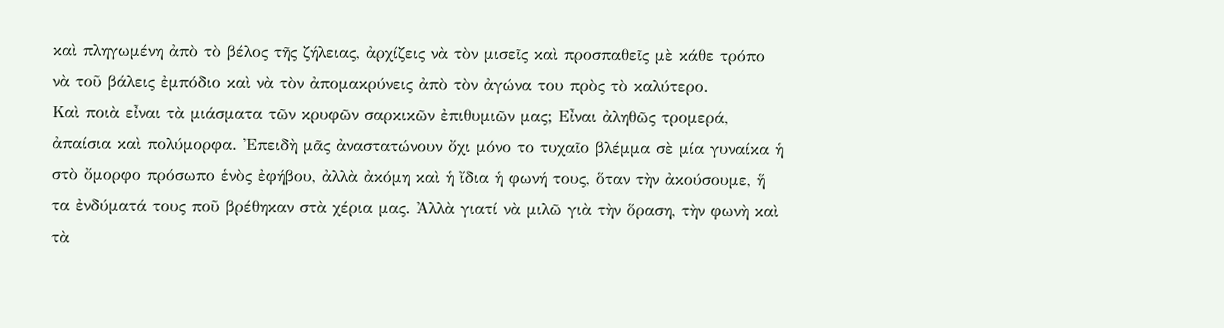καὶ πληγωμένη ἀπὸ τὸ βέλος τῆς ζήλειας, ἀρχίζεις νὰ τὸν μισεῖς καὶ προσπαθεῖς μὲ κάθε τρόπο νὰ τοῦ βάλεις ἐμπόδιο καὶ νὰ τὸν ἀπομακρύνεις ἀπὸ τὸν ἀγώνα του πρὸς τὸ καλύτερο.
Καὶ ποιὰ εἶναι τὰ μιάσματα τῶν κρυφῶν σαρκικῶν ἐπιθυμιῶν μας; Εἶναι ἀληθῶς τρομερά, ἀπαίσια καὶ πολύμορφα. Ἐπειδὴ μᾶς ἀναστατώνουν ὄχι μόνο το τυχαῖο βλέμμα σὲ μία γυναίκα ἡ στὸ ὄμορφο πρόσωπο ἑνὸς ἐφήβου, ἀλλὰ ἀκόμη καὶ ἡ ἴδια ἡ φωνή τους, ὅταν τὴν ἀκούσουμε, ἥ τα ἐνδύματά τους ποῦ βρέθηκαν στὰ χέρια μας. Ἀλλὰ γιατί νὰ μιλῶ γιὰ τὴν ὅραση, τὴν φωνὴ καὶ τὰ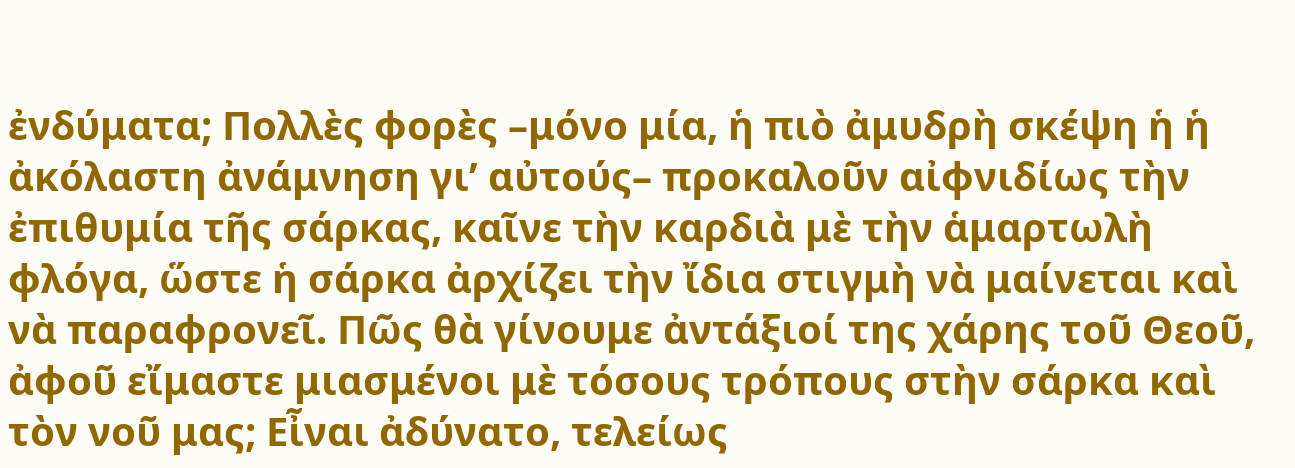ἐνδύματα; Πολλὲς φορὲς –μόνο μία, ἡ πιὸ ἀμυδρὴ σκέψη ἡ ἡ ἀκόλαστη ἀνάμνηση γι’ αὐτούς– προκαλοῦν αἰφνιδίως τὴν ἐπιθυμία τῆς σάρκας, καῖνε τὴν καρδιὰ μὲ τὴν ἁμαρτωλὴ φλόγα, ὥστε ἡ σάρκα ἀρχίζει τὴν ἴδια στιγμὴ νὰ μαίνεται καὶ νὰ παραφρονεῖ. Πῶς θὰ γίνουμε ἀντάξιοί της χάρης τοῦ Θεοῦ, ἀφοῦ εἴμαστε μιασμένοι μὲ τόσους τρόπους στὴν σάρκα καὶ τὸν νοῦ μας; Εἶναι ἀδύνατο, τελείως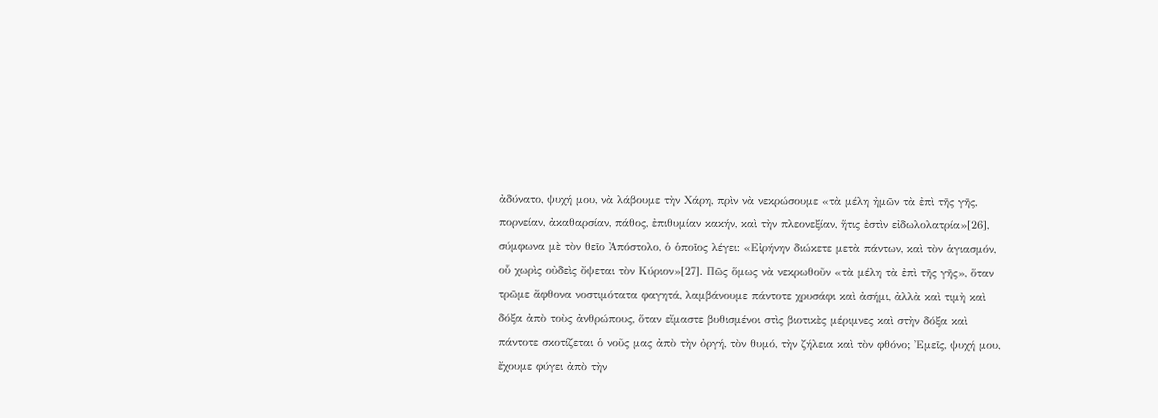ἀδύνατο, ψυχή μου, νὰ λάβουμε τὴν Χάρη, πρὶν νὰ νεκρώσουμε «τὰ μέλη ἠμῶν τὰ ἐπὶ τῆς γῆς, πορνείαν, ἀκαθαρσίαν, πάθος, ἐπιθυμίαν κακήν, καὶ τὴν πλεονεξίαν, ἥτις ἐστὶν εἰδωλολατρία»[26], σύμφωνα μὲ τὸν θεῖο Ἀπόστολο, ὁ ὁποῖος λέγει: «Εἰρήνην διώκετε μετὰ πάντων, καὶ τὸν ἁγιασμόν, οὗ χωρὶς οὐδεὶς ὄψεται τὸν Κύριον»[27]. Πῶς ὅμως νὰ νεκρωθοῦν «τὰ μέλη τὰ ἐπὶ τῆς γῆς», ὅταν τρῶμε ἄφθονα νοστιμότατα φαγητά, λαμβάνουμε πάντοτε χρυσάφι καὶ ἀσήμι, ἀλλὰ καὶ τιμὴ καὶ δόξα ἀπὸ τοὺς ἀνθρώπους, ὅταν εἴμαστε βυθισμένοι στὶς βιοτικὲς μέριμνες καὶ στὴν δόξα καὶ πάντοτε σκοτίζεται ὁ νοῦς μας ἀπὸ τὴν ὀργή, τὸν θυμό, τὴν ζήλεια καὶ τὸν φθόνο; Ἐμεῖς, ψυχή μου, ἔχουμε φύγει ἀπὸ τὴν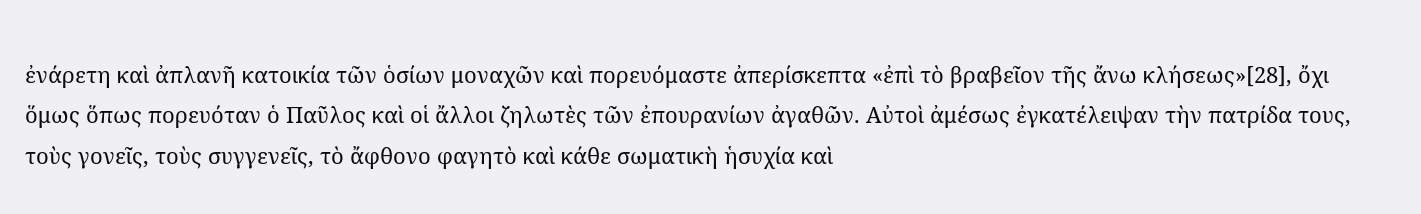ἐνάρετη καὶ ἀπλανῆ κατοικία τῶν ὁσίων μοναχῶν καὶ πορευόμαστε ἀπερίσκεπτα «ἐπὶ τὸ βραβεῖον τῆς ἄνω κλήσεως»[28], ὄχι ὅμως ὅπως πορευόταν ὁ Παῦλος καὶ οἱ ἄλλοι ζηλωτὲς τῶν ἐπουρανίων ἀγαθῶν. Αὐτοὶ ἀμέσως ἐγκατέλειψαν τὴν πατρίδα τους, τοὺς γονεῖς, τοὺς συγγενεῖς, τὸ ἄφθονο φαγητὸ καὶ κάθε σωματικὴ ἡσυχία καὶ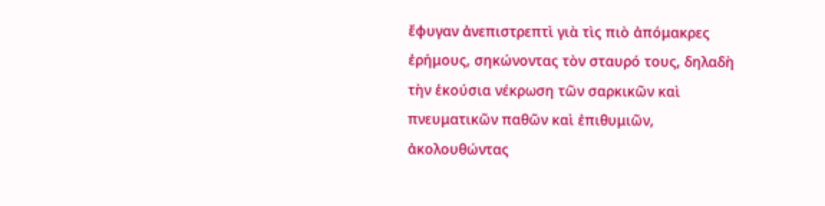ἔφυγαν ἀνεπιστρεπτὶ γιὰ τὶς πιὸ ἀπόμακρες ἐρήμους, σηκώνοντας τὸν σταυρό τους, δηλαδὴ τὴν ἑκούσια νέκρωση τῶν σαρκικῶν καὶ πνευματικῶν παθῶν καὶ ἐπιθυμιῶν, ἀκολουθώντας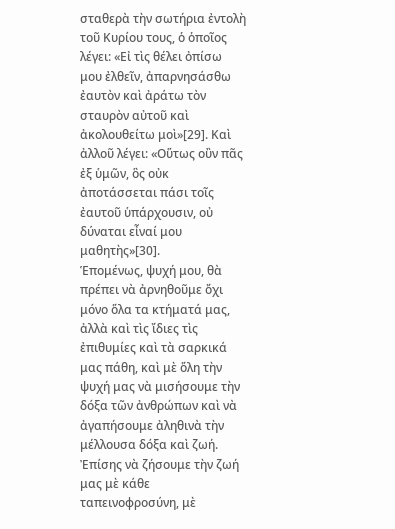σταθερὰ τὴν σωτήρια ἐντολὴ τοῦ Κυρίου τους, ὁ ὁποῖος λέγει: «Εἰ τὶς θέλει ὀπίσω μου ἐλθεῖν, ἀπαρνησάσθω ἐαυτὸν καὶ ἀράτω τὸν σταυρὸν αὐτοῦ καὶ ἀκολουθείτω μοὶ»[29]. Καὶ ἀλλοῦ λέγει: «Οὕτως οὒν πᾶς ἐξ ὑμῶν, ὃς οὐκ ἀποτάσσεται πάσι τοῖς ἐαυτοῦ ὑπάρχουσιν, οὐ δύναται εἶναί μου μαθητὴς»[30].
Ἑπομένως, ψυχή μου, θὰ πρέπει νὰ ἀρνηθοῦμε ὄχι μόνο ὅλα τα κτήματά μας, ἀλλὰ καὶ τὶς ἴδιες τὶς ἐπιθυμίες καὶ τὰ σαρκικά μας πάθη, καὶ μὲ ὅλη τὴν ψυχή μας νὰ μισήσουμε τὴν δόξα τῶν ἀνθρώπων καὶ νὰ ἀγαπήσουμε ἀληθινὰ τὴν μέλλουσα δόξα καὶ ζωή. Ἐπίσης νὰ ζήσουμε τὴν ζωή μας μὲ κάθε ταπεινοφροσύνη, μὲ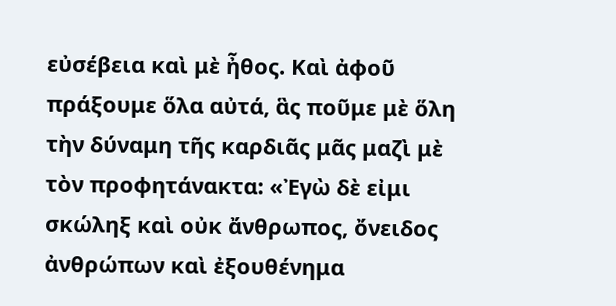εὐσέβεια καὶ μὲ ἦθος. Καὶ ἀφοῦ πράξουμε ὅλα αὐτά, ἃς ποῦμε μὲ ὅλη τὴν δύναμη τῆς καρδιᾶς μᾶς μαζὶ μὲ τὸν προφητάνακτα: «Ἐγὼ δὲ εἰμι σκώληξ καὶ οὐκ ἄνθρωπος, ὄνειδος ἀνθρώπων καὶ ἐξουθένημα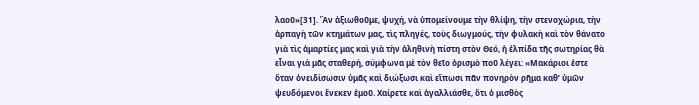λαοῦ»[31]. Ἂν ἀξιωθοῦμε, ψυχή, νὰ ὑπομείνουμε τὴν θλίψη, τὴν στενοχώρια, τὴν ἁρπαγὴ τῶν κτημάτων μας, τὶς πληγές, τοὺς διωγμούς, τὴν φυλακὴ καὶ τὸν θάνατο γιὰ τὶς ἁμαρτίες μας καὶ γιὰ τὴν ἀληθινὴ πίστη στὸν Θεό, ἡ ἐλπίδα τῆς σωτηρίας θὰ εἶναι γιὰ μᾶς σταθερή, σύμφωνα μὲ τὸν θεῖο ὁρισμὸ ποῦ λέγει: «Μακάριοι ἐστε ὅταν ὀνειδίσωσιν ὑμᾶς καὶ διώξωσι καὶ εἴπωσι πᾶν πονηρὸν ρῆμα καθ’ ὑμῶν ψευδόμενοι ἕνεκεν ἐμοῦ. Χαίρετε καὶ ἀγαλλιάσθε, ὅτι ὁ μισθὸς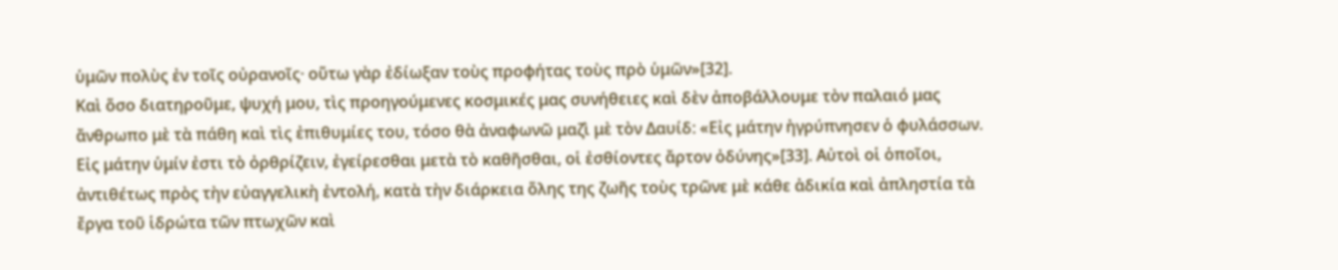ὑμῶν πολὺς ἐν τοῖς οὐρανοῖς· οὕτω γὰρ ἐδίωξαν τοὺς προφήτας τοὺς πρὸ ὑμῶν»[32].
Καὶ ὅσο διατηροῦμε, ψυχή μου, τὶς προηγούμενες κοσμικές μας συνήθειες καὶ δὲν ἀποβάλλουμε τὸν παλαιό μας ἄνθρωπο μὲ τὰ πάθη καὶ τὶς ἐπιθυμίες του, τόσο θὰ ἀναφωνῶ μαζὶ μὲ τὸν Δαυίδ: «Εἰς μάτην ἠγρύπνησεν ὁ φυλάσσων. Εἰς μάτην ὑμίν ἐστι τὸ ὀρθρίζειν, ἐγείρεσθαι μετὰ τὸ καθῆσθαι, οἱ ἐσθίοντες ἄρτον ὀδύνης»[33]. Αὐτοὶ οἱ ὁποῖοι, ἀντιθέτως πρὸς τὴν εὐαγγελικὴ ἐντολή, κατὰ τὴν διάρκεια ὅλης της ζωῆς τοὺς τρῶνε μὲ κάθε ἀδικία καὶ ἀπληστία τὰ ἔργα τοῦ ἱδρώτα τῶν πτωχῶν καὶ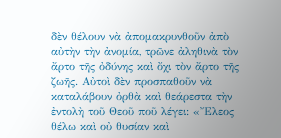δὲν θέλουν νὰ ἀπομακρυνθοῦν ἀπὸ αὐτὴν τὴν ἀνομία, τρῶνε ἀληθινὰ τὸν ἄρτο τῆς ὀδύνης καὶ ὄχι τὸν ἄρτο τῆς ζωῆς. Αὐτοὶ δὲν προσπαθοῦν νὰ καταλάβουν ὀρθὰ καὶ θεάρεστα τὴν ἐντολὴ τοῦ Θεοῦ ποῦ λέγει: «Ἔλεος θέλω καὶ οὐ θυσίαν καὶ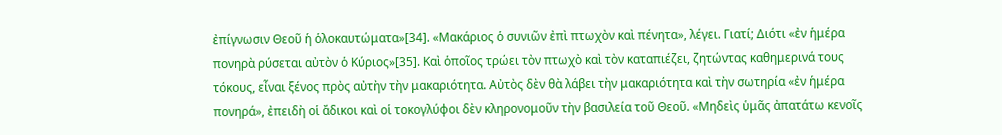ἐπίγνωσιν Θεοῦ ἡ ὁλοκαυτώματα»[34]. «Μακάριος ὁ συνιῶν ἐπὶ πτωχὸν καὶ πένητα», λέγει. Γιατί; Διότι «ἐν ἡμέρα πονηρὰ ρύσεται αὐτὸν ὁ Κύριος»[35]. Καὶ ὁποῖος τρώει τὸν πτωχὸ καὶ τὸν καταπιέζει, ζητώντας καθημερινά τους τόκους, εἶναι ξένος πρὸς αὐτὴν τὴν μακαριότητα. Αὐτὸς δὲν θὰ λάβει τὴν μακαριότητα καὶ τὴν σωτηρία «ἐν ἡμέρα πονηρά», ἐπειδὴ οἱ ἄδικοι καὶ οἱ τοκογλύφοι δὲν κληρονομοῦν τὴν βασιλεία τοῦ Θεοῦ. «Μηδεὶς ὑμᾶς ἀπατάτω κενοῖς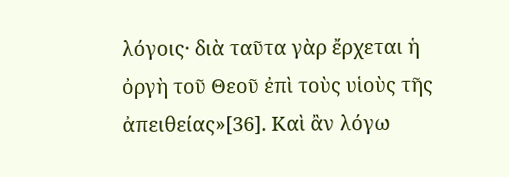λόγοις· διὰ ταῦτα γὰρ ἔρχεται ἡ ὀργὴ τοῦ Θεοῦ ἐπὶ τοὺς υἱοὺς τῆς ἀπειθείας»[36]. Καὶ ἂν λόγω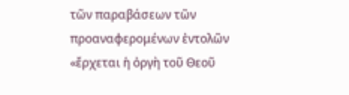τῶν παραβάσεων τῶν προαναφερομένων ἐντολῶν «ἔρχεται ἡ ὀργὴ τοῦ Θεοῦ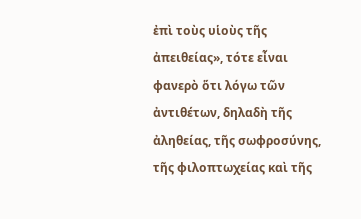ἐπὶ τοὺς υἱοὺς τῆς ἀπειθείας», τότε εἶναι φανερὸ ὅτι λόγω τῶν ἀντιθέτων, δηλαδὴ τῆς ἀληθείας, τῆς σωφροσύνης, τῆς φιλοπτωχείας καὶ τῆς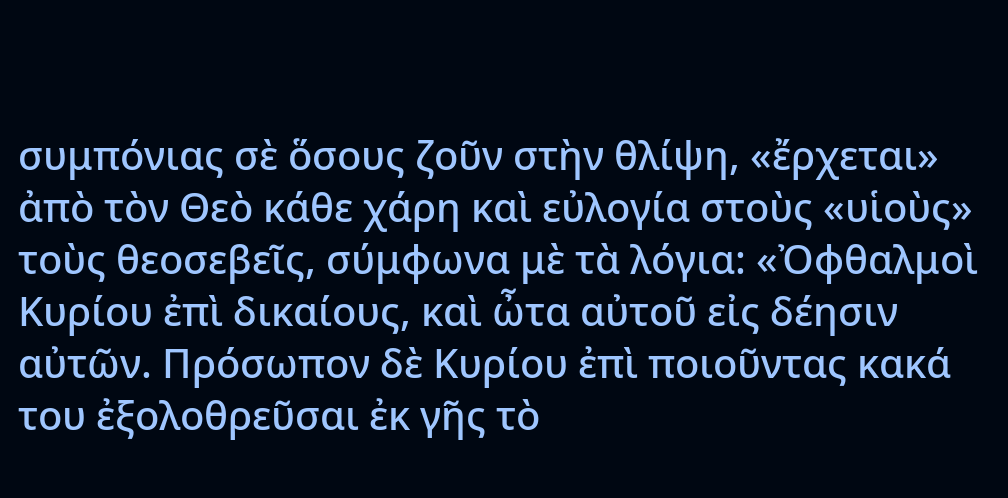συμπόνιας σὲ ὅσους ζοῦν στὴν θλίψη, «ἔρχεται» ἀπὸ τὸν Θεὸ κάθε χάρη καὶ εὐλογία στοὺς «υἱοὺς» τοὺς θεοσεβεῖς, σύμφωνα μὲ τὰ λόγια: «Ὀφθαλμοὶ Κυρίου ἐπὶ δικαίους, καὶ ὦτα αὐτοῦ εἰς δέησιν αὐτῶν. Πρόσωπον δὲ Κυρίου ἐπὶ ποιοῦντας κακά του ἐξολοθρεῦσαι ἐκ γῆς τὸ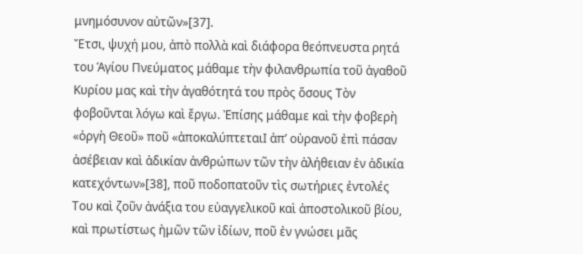μνημόσυνον αὐτῶν»[37].
Ἔτσι, ψυχή μου, ἀπὸ πολλὰ καὶ διάφορα θεόπνευστα ρητά του Ἁγίου Πνεύματος μάθαμε τὴν φιλανθρωπία τοῦ ἀγαθοῦ Κυρίου μας καὶ τὴν ἀγαθότητά του πρὸς ὅσους Τὸν φοβοῦνται λόγω καὶ ἔργω. Ἐπίσης μάθαμε καὶ τὴν φοβερὴ «ὀργὴ Θεοῦ» ποῦ «ἀποκαλύπτεταιΙ ἀπ’ οὐρανοῦ ἐπὶ πάσαν ἀσέβειαν καὶ ἀδικίαν ἀνθρώπων τῶν τὴν ἀλήθειαν ἐν ἀδικία κατεχόντων»[38], ποῦ ποδοπατοῦν τὶς σωτήριες ἐντολές Του καὶ ζοῦν ἀνάξια του εὐαγγελικοῦ καὶ ἀποστολικοῦ βίου, καὶ πρωτίστως ἠμῶν τῶν ἰδίων, ποῦ ἐν γνώσει μᾶς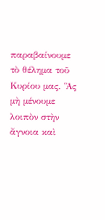παραβαίνουμε τὸ θέλημα τοῦ Κυρίου μας. Ἃς μὴ μένουμε λοιπὸν στὴν ἄγνοια καὶ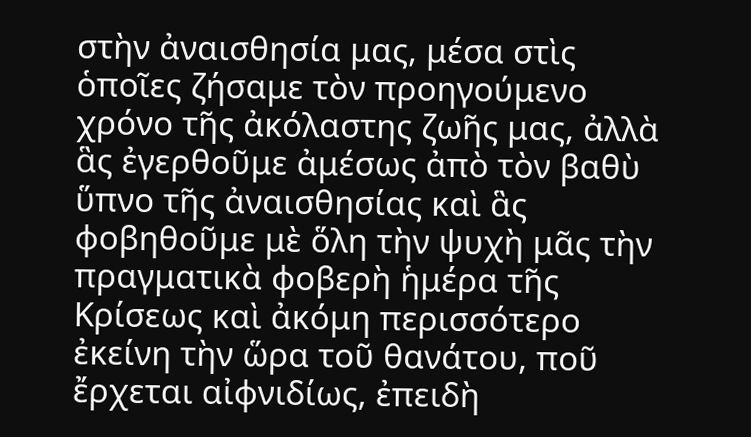στὴν ἀναισθησία μας, μέσα στὶς ὁποῖες ζήσαμε τὸν προηγούμενο χρόνο τῆς ἀκόλαστης ζωῆς μας, ἀλλὰ ἃς ἐγερθοῦμε ἀμέσως ἀπὸ τὸν βαθὺ ὕπνο τῆς ἀναισθησίας καὶ ἃς φοβηθοῦμε μὲ ὅλη τὴν ψυχὴ μᾶς τὴν πραγματικὰ φοβερὴ ἡμέρα τῆς Κρίσεως καὶ ἀκόμη περισσότερο ἐκείνη τὴν ὥρα τοῦ θανάτου, ποῦ ἔρχεται αἰφνιδίως, ἐπειδὴ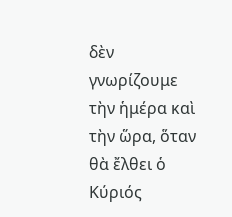δὲν γνωρίζουμε τὴν ἡμέρα καὶ τὴν ὥρα, ὅταν θὰ ἔλθει ὁ Κύριός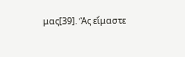μας[39]. Ἃς εἴμαστε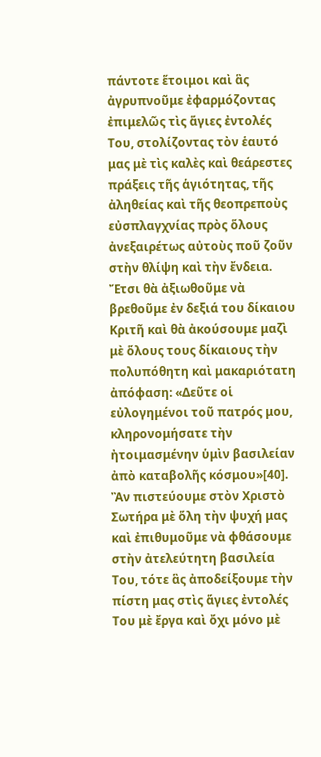πάντοτε ἕτοιμοι καὶ ἃς ἀγρυπνοῦμε ἐφαρμόζοντας ἐπιμελῶς τὶς ἅγιες ἐντολές Του, στολίζοντας τὸν ἑαυτό μας μὲ τὶς καλὲς καὶ θεάρεστες πράξεις τῆς ἁγιότητας, τῆς ἀληθείας καὶ τῆς θεοπρεποὺς εὐσπλαγχνίας πρὸς ὅλους ἀνεξαιρέτως αὐτοὺς ποῦ ζοῦν στὴν θλίψη καὶ τὴν ἔνδεια. Ἔτσι θὰ ἀξιωθοῦμε νὰ βρεθοῦμε ἐν δεξιά του δίκαιου Κριτῆ καὶ θὰ ἀκούσουμε μαζὶ μὲ ὅλους τους δίκαιους τὴν πολυπόθητη καὶ μακαριότατη ἀπόφαση: «Δεῦτε οἱ εὐλογημένοι τοῦ πατρός μου, κληρονομήσατε τὴν ἠτοιμασμένην ὑμὶν βασιλείαν ἀπὸ καταβολῆς κόσμου»[40]. Ἂν πιστεύουμε στὸν Χριστὸ Σωτήρα μὲ ὅλη τὴν ψυχή μας καὶ ἐπιθυμοῦμε νὰ φθάσουμε στὴν ἀτελεύτητη βασιλεία Του, τότε ἃς ἀποδείξουμε τὴν πίστη μας στὶς ἅγιες ἐντολές Του μὲ ἔργα καὶ ὄχι μόνο μὲ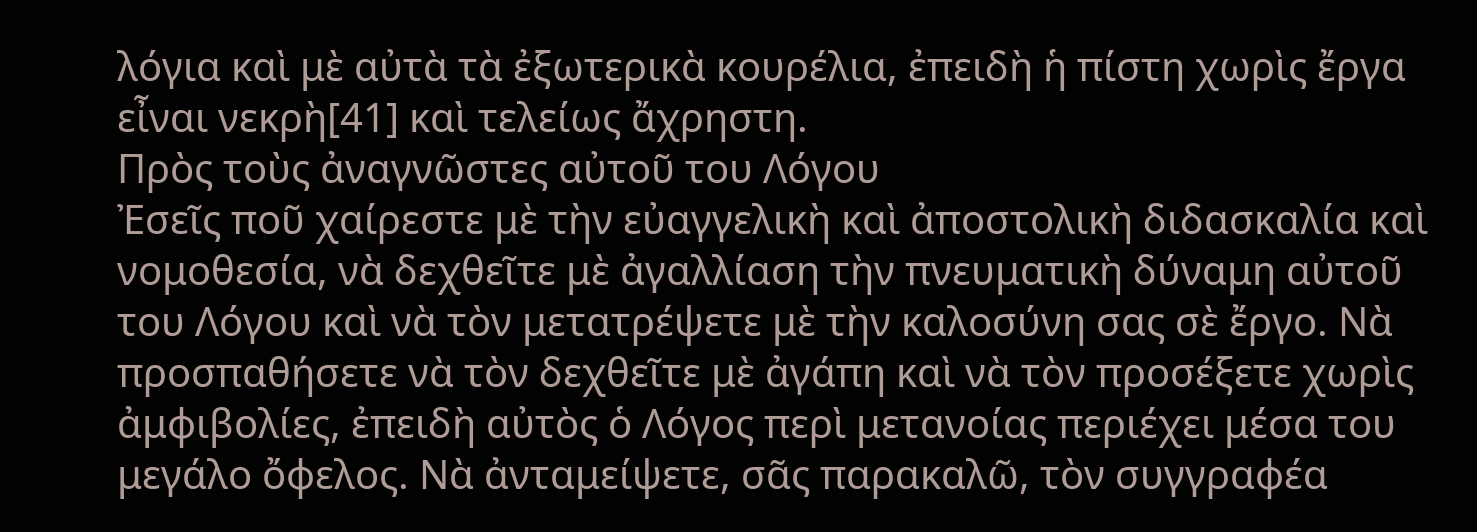λόγια καὶ μὲ αὐτὰ τὰ ἐξωτερικὰ κουρέλια, ἐπειδὴ ἡ πίστη χωρὶς ἔργα εἶναι νεκρὴ[41] καὶ τελείως ἄχρηστη.
Πρὸς τοὺς ἀναγνῶστες αὐτοῦ του Λόγου
Ἐσεῖς ποῦ χαίρεστε μὲ τὴν εὐαγγελικὴ καὶ ἀποστολικὴ διδασκαλία καὶ νομοθεσία, νὰ δεχθεῖτε μὲ ἀγαλλίαση τὴν πνευματικὴ δύναμη αὐτοῦ του Λόγου καὶ νὰ τὸν μετατρέψετε μὲ τὴν καλοσύνη σας σὲ ἔργο. Νὰ προσπαθήσετε νὰ τὸν δεχθεῖτε μὲ ἀγάπη καὶ νὰ τὸν προσέξετε χωρὶς ἀμφιβολίες, ἐπειδὴ αὐτὸς ὁ Λόγος περὶ μετανοίας περιέχει μέσα του μεγάλο ὄφελος. Νὰ ἀνταμείψετε, σᾶς παρακαλῶ, τὸν συγγραφέα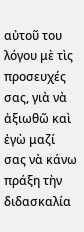αὐτοῦ του λόγου μὲ τὶς προσευχές σας, γιὰ νὰ ἀξιωθῶ καὶ ἐγὼ μαζί σας νὰ κάνω πράξη τὴν διδασκαλία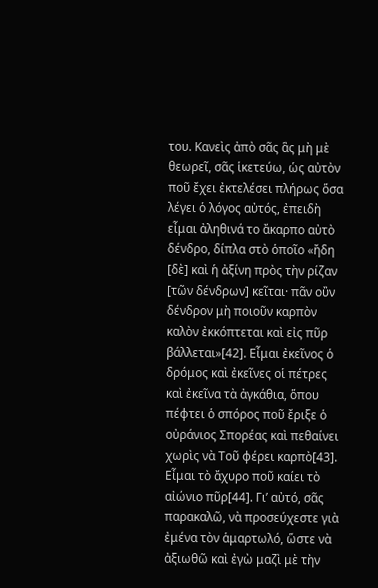του. Κανεὶς ἀπὸ σᾶς ἃς μὴ μὲ θεωρεῖ, σᾶς ἱκετεύω, ὡς αὐτὸν ποῦ ἔχει ἐκτελέσει πλήρως ὅσα λέγει ὁ λόγος αὐτός, ἐπειδὴ εἶμαι ἀληθινά το ἄκαρπο αὐτὸ δένδρο, δίπλα στὸ ὁποῖο «ἤδη [δὲ] καὶ ἡ ἀξίνη πρὸς τὴν ρίζαν [τῶν δένδρων] κεῖται· πᾶν οὒν δένδρον μὴ ποιοῦν καρπὸν καλὸν ἐκκόπτεται καὶ εἰς πῦρ βάλλεται»[42]. Εἶμαι ἐκεῖνος ὁ δρόμος καὶ ἐκεῖνες οἱ πέτρες καὶ ἐκεῖνα τὰ ἀγκάθια, ὅπου πέφτει ὁ σπόρος ποῦ ἔριξε ὁ οὐράνιος Σπορέας καὶ πεθαίνει χωρὶς νὰ Τοῦ φέρει καρπὸ[43]. Εἶμαι τὸ ἄχυρο ποῦ καίει τὸ αἰώνιο πῦρ[44]. Γι’ αὐτό, σᾶς παρακαλῶ, νὰ προσεύχεστε γιὰ ἐμένα τὸν ἁμαρτωλό, ὥστε νὰ ἀξιωθῶ καὶ ἐγὼ μαζὶ μὲ τὴν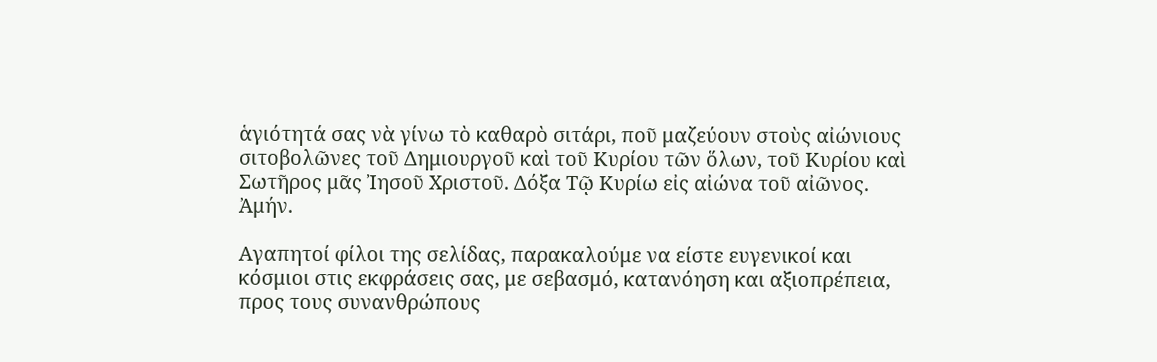ἁγιότητά σας νὰ γίνω τὸ καθαρὸ σιτάρι, ποῦ μαζεύουν στοὺς αἰώνιους σιτοβολῶνες τοῦ Δημιουργοῦ καὶ τοῦ Κυρίου τῶν ὅλων, τοῦ Κυρίου καὶ Σωτῆρος μᾶς Ἰησοῦ Χριστοῦ. Δόξα Τῷ Κυρίω εἰς αἰώνα τοῦ αἰῶνος. Ἀμήν.

Αγαπητοί φίλοι της σελίδας, παρακαλούμε να είστε ευγενικοί και κόσμιοι στις εκφράσεις σας, με σεβασμό, κατανόηση και αξιοπρέπεια, προς τους συνανθρώπους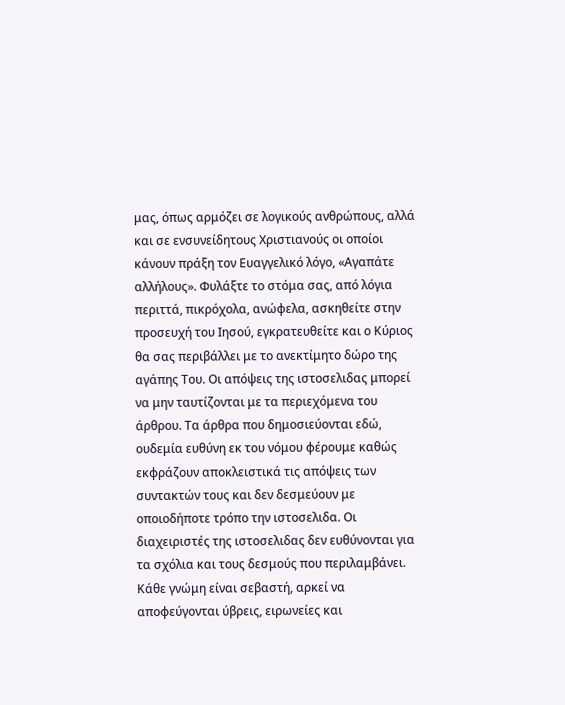μας, όπως αρμόζει σε λογικούς ανθρώπους, αλλά και σε ενσυνείδητους Χριστιανούς οι οποίοι κάνουν πράξη τον Ευαγγελικό λόγο, «Αγαπάτε αλλήλους». Φυλάξτε το στόμα σας, από λόγια περιττά, πικρόχολα, ανώφελα, ασκηθείτε στην προσευχή του Ιησού, εγκρατευθείτε και ο Κύριος θα σας περιβάλλει με το ανεκτίμητο δώρο της αγάπης Του. Οι απόψεις της ιστοσελιδας μπορεί να μην ταυτίζονται με τα περιεχόμενα του άρθρου. Τα άρθρα που δημοσιεύονται εδώ, ουδεμία ευθύνη εκ του νόμου φέρουμε καθώς εκφράζουν αποκλειστικά τις απόψεις των συντακτών τους και δεν δεσμεύουν με οποιοδήποτε τρόπο την ιστοσελιδα. Οι διαχειριστές της ιστοσελιδας δεν ευθύνονται για τα σχόλια και τους δεσμούς που περιλαμβάνει. Κάθε γνώμη είναι σεβαστή, αρκεί να αποφεύγονται ύβρεις, ειρωνείες και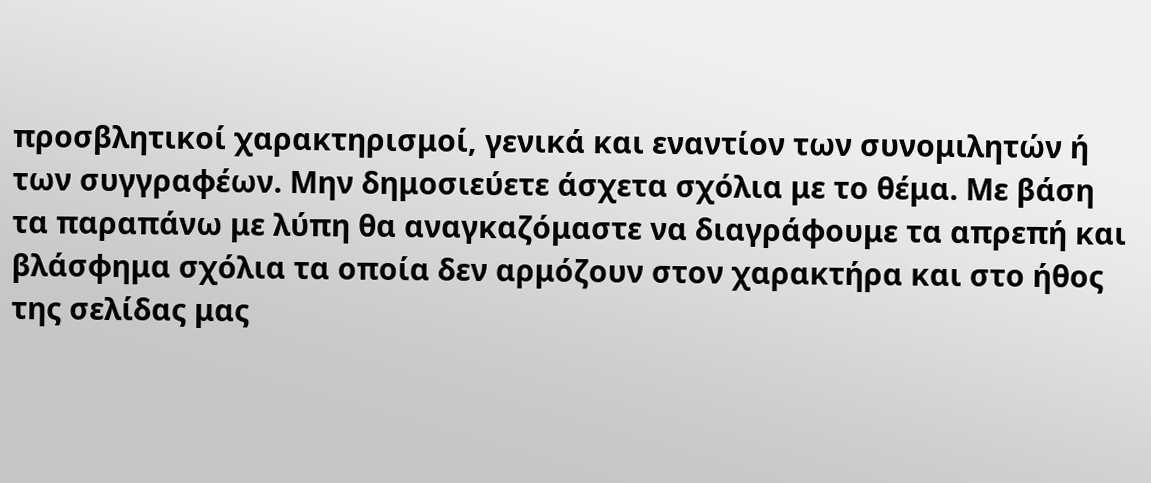προσβλητικοί χαρακτηρισμοί, γενικά και εναντίον των συνομιλητών ή των συγγραφέων. Μην δημοσιεύετε άσχετα σχόλια με το θέμα. Με βάση τα παραπάνω με λύπη θα αναγκαζόμαστε να διαγράφουμε τα απρεπή και βλάσφημα σχόλια τα οποία δεν αρμόζουν στον χαρακτήρα και στο ήθος της σελίδας μας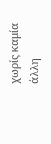χωρίς καμία άλλη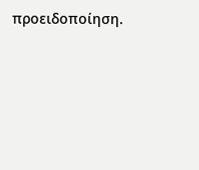προειδοποίηση.